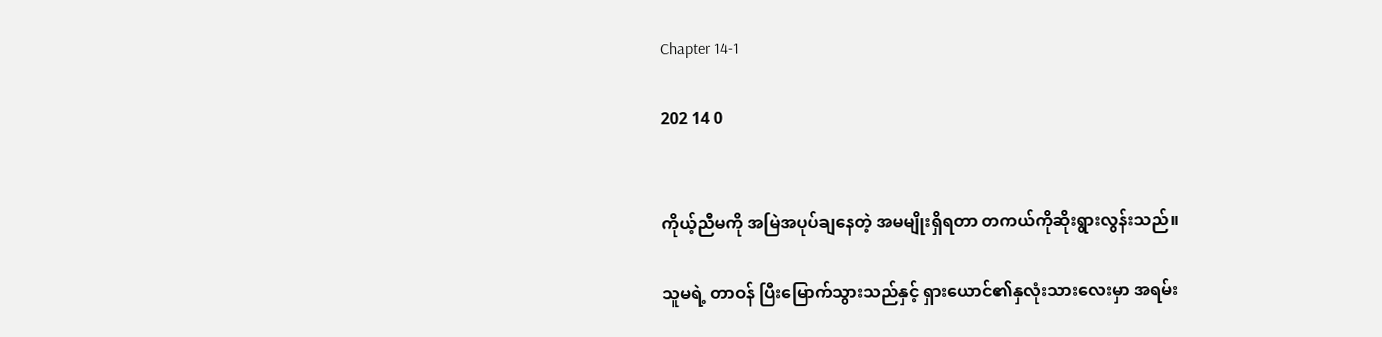Chapter 14-1

202 14 0


ကိုယ့်ညီမကို အမြဲအပုပ်ချနေတဲ့ အမမျိုးရှိရတာ တကယ်ကိုဆိုးရွားလွန်းသည်။

သူမရဲ့ တာဝန် ပြီးမြောက်သွားသည်နှင့် ရှားယောင်၏နှလုံးသားလေးမှာ အရမ်း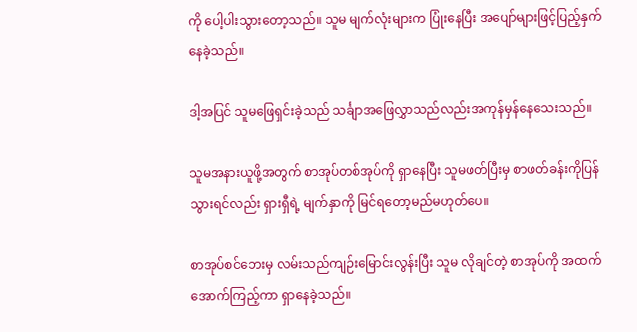ကို ပေါ့ပါးသွားတော့သည်။ သူမ မျက်လုံးများက ပြုံးနေပြီး အပျော်များဖြင့်ပြည့်နှက်နေခဲ့သည်။

ဒါ့အပြင် သူမဖြေရှင်းခဲ့သည် သင်္ချာအဖြေလွှာသည်လည်းအကုန်မှန်နေသေးသည်။

သူမအနားယူဖို့အတွက် စာအုပ်တစ်အုပ်ကို ရှာနေပြီး သူမဖတ်ပြီးမှ စာဖတ်ခန်းကိုပြန်သွားရင်လည်း ရှားရှီရဲ့ မျက်နှာကို မြင်ရတော့မည်မဟုတ်ပေ။

စာအုပ်စင်ဘေးမှ လမ်းသည်ကျဉ်းမြောင်းလွန်းပြီး သူမ လိုချင်တဲ့ စာအုပ်ကို အထက်အောက်ကြည့်ကာ ရှာနေခဲ့သည်။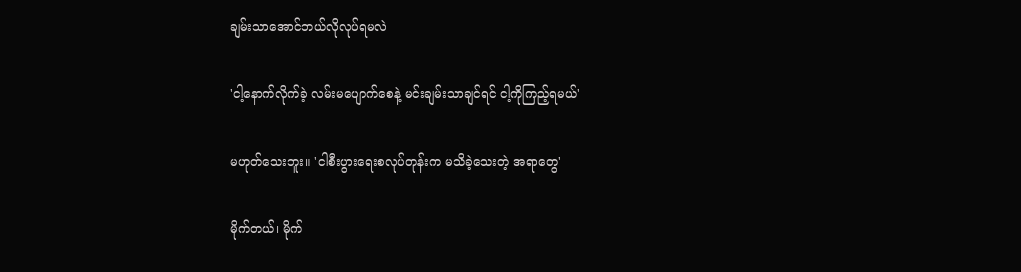ချမ်းသာအောင်ဘယ်လိုလုပ်ရမလဲ

'ငါ့နောက်လိုက်ခဲ့ လမ်းမပျောက်စေနဲ့ မင်းချမ်းသာချင်ရင် ငါ့ကိုကြည့်ရမယ်'

မဟုတ်သေးဘူး။ 'ငါစီးပွားရေးစလုပ်တုန်းက မသိခဲ့သေးတဲ့ အရာတွေ'

မိုက်တယ်၊ မိုက်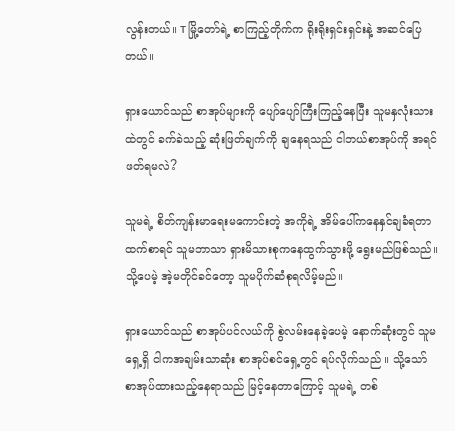လွန်းတယ်။ T မြို့တော်ရဲ့ စာကြည့်တိုက်က ရိုးရိုးရှင်းရှင်းနဲ့ အဆင်ပြေတယ်။

ရှားယောင်သည် စာအုပ်များကို ပျော်ပျော်ကြီးကြည့်နေပြီး သူမနှလုံးသားထဲတွင် ခက်ခဲသည့် ဆုံးဖြတ်ချက်ကို ချနေရသည် ငါဘယ်စာအုပ်ကို အရင်ဖတ်ရမလဲ?

သူမရဲ့ စိတ်ကျန်းမာရေးမကောင်းတဲ့ အကိုရဲ့ အိမ်ပေါ်ကနေနှင်ချခံရတာထက်စာရင် သူမဘာသာ ရှားမိသားစုကနေထွက်သွားဖို့ ရွေးမည်ဖြစ်သည်။ သို့ပေမဲ့ အဲ့မတိုင်ခင်တော့ သူမပိုက်ဆံစုရလိမ့်မည်။

ရှားယောင်သည် စာအုပ်ပင်လယ်ကို စွဲလမ်းနေခဲ့ပေမဲ့ နောက်ဆုံးတွင် သူမရှေ့ရှိ ငါကအချမ်းသာဆုံး စာအုပ်စင်ရှေ့တွင် ရပ်လိုက်သည် ။ သို့သော် စာအုပ်ထားသည့်နေရာသည် မြင့်နေတာကြောင့် သူမရဲ့ တစ်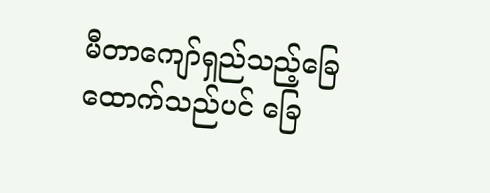မီတာကျော်ရှည်သည့်ခြေထောက်သည်ပင် ခြေ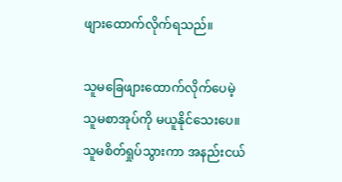ဖျားထောက်လိုက်ရသည်။

သူမခြေဖျားထောက်လိုက်ပေမဲ့ သူမစာအုပ်ကို မယူနိုင်သေးပေ။ သူမစိတ်ရှုပ်သွားကာ အနည်းငယ်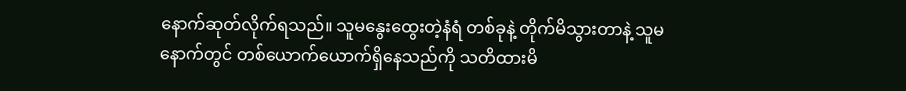နောက်ဆုတ်လိုက်ရသည်။ သူမနွေးထွေးတဲ့နံရံ တစ်ခုနဲ့ တိုက်မိသွားတာနဲ့ သူမနောက်တွင် တစ်ယောက်ယောက်ရှိနေသည်ကို သတိထားမိ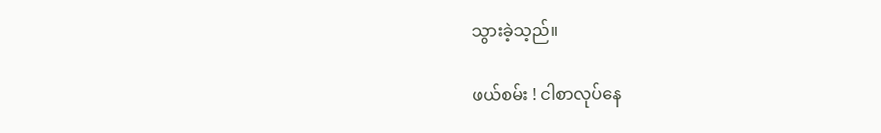သွားခဲ့သ့ည်။

ဖယ်စမ်း ! ငါစာလုပ်နေ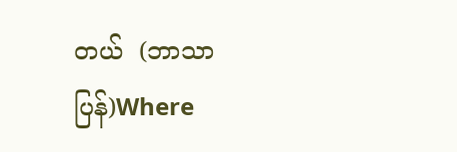တယ်  (ဘာသာပြန်)Where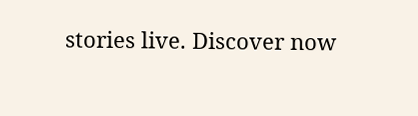stories live. Discover now